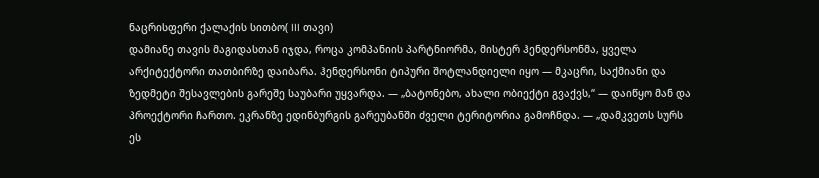ნაცრისფერი ქალაქის სითბო( lll თავი)
დამიანე თავის მაგიდასთან იჯდა, როცა კომპანიის პარტნიორმა, მისტერ ჰენდერსონმა, ყველა არქიტექტორი თათბირზე დაიბარა. ჰენდერსონი ტიპური შოტლანდიელი იყო — მკაცრი, საქმიანი და ზედმეტი შესავლების გარეშე საუბარი უყვარდა. — „ბატონებო, ახალი ობიექტი გვაქვს,“ — დაიწყო მან და პროექტორი ჩართო. ეკრანზე ედინბურგის გარეუბანში ძველი ტერიტორია გამოჩნდა. — „დამკვეთს სურს ეს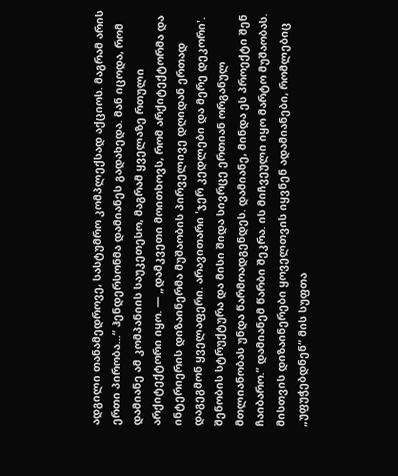ადგილი თანამედროვე, სასტუმრო კომპლექსად აქციოს. მაგრამ არის ერთი პირობა...“ ჰენდერსონმა დამიანეს გადახედა. მან იცოდა, რომ დამიანე ამ კომპანიის საუკეთესო, მაგრამ ყველაზე რთული არქიტექტორი იყო. — „დამკვეთი მოითხოვს, რომ არქიტექტორმა და ინტერიერის დიზაინერმა მუშაობის პირველივე დღიდან ერთად დაგეგმონ ყველაფერი. არავითარი 'ჯერ კედლები და მერე დეკორი'. შენობის სტრუქტურა და მისი შიდა სივრცე ერთიან ორგანულ მთლიანობას უნდა წარმოადგენდეს. დამიანე, მინდა ეს პროექტი შენ ჩაიბარო.“ დამიანემ წარბი შეკრა. ის მიჩვეული იყო მარტო მუშაობას. მისთვის დიზაინერები ყოველთვის იყვნენ ადამიანები, რომლებიც „უფუჭებდნენ“ მის სუფთა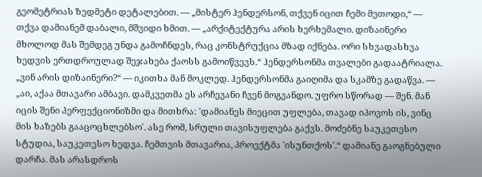გეომეტრიას ზედმეტი დეტალებით. — „მისტერ ჰენდერსონ, თქვენ იცით ჩემი მეთოდი,“ — თქვა დამიანემ დაბალი, მშვიდი ხმით. — „არქიტექტურა არის ხერხემალი. დიზაინერი მხოლოდ მას შემდეგ უნდა გამოჩნდეს, რაც კონსტრუქცია მზად იქნება. ორი სხვადასხვა ხედვის ერთდროულად შეჯახება ქაოსს გამოიწვევს.“ ჰენდერსონმა თვალები გადაატრიალა. „ვინ არის დიზაინერი?“ — იკითხა მან მოკლედ. ჰენდერსონმა გაიღიმა და სკამზე გადაწვა. — „აი, აქაა მთავარი ამბავი. დამკვეთმა ეს არჩევანი ჩვენ მოგვანდო. უფრო სწორად — შენ. მან იცის შენი პერფექციონიზმი და მითხრა: 'დამიანეს მიეცით უფლება, თავად იპოვოს ის, ვინც მის ხაზებს გააცოცხლებსო'. ასე რომ, სრული თავისუფლება გაქვს. მოძებნე საუკეთესო სტუდია, საუკეთესო ხედვა. ჩემთვის მთავარია, პროექტმა 'ისუნთქოს'.“ დამიანე გაოგნებული დარჩა. მას არასდროს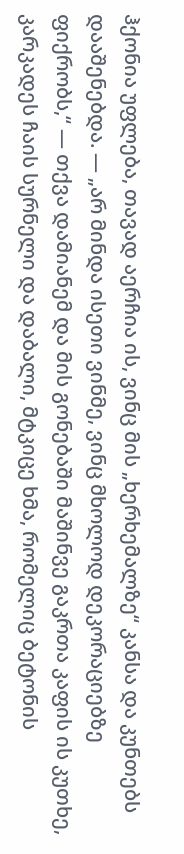ჰქონია უფლება, თავად აერჩია ის, ვინც მის „ხერხემალზე“ კანსა და კუნთებს დააშენებდა. — „არ მინდა ისეთი ვინმე, ვინც მხოლოდ დეკორაციებზე ფიქრობს,“ — თქვა დამიანემ და მის გონებაში მაშინვე გაკრთა კაფის ის კუთხე, კარკადეს ჩაის სურნელი და დაბალი, მტკიცე ხმა, რომელიც ბეტონის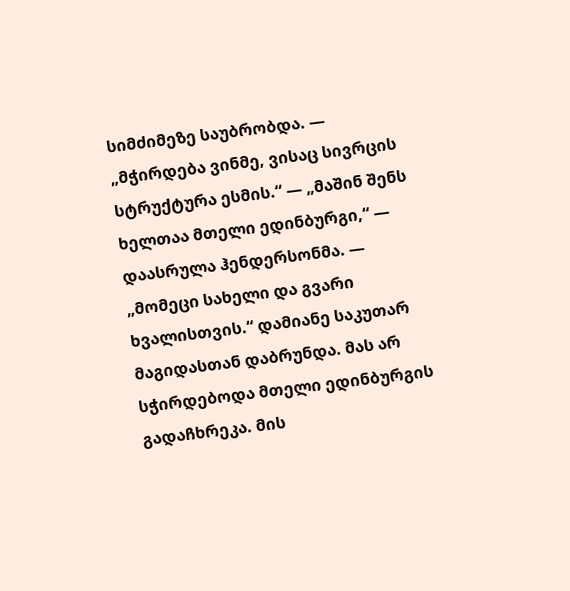სიმძიმეზე საუბრობდა. — „მჭირდება ვინმე, ვისაც სივრცის სტრუქტურა ესმის.“ — „მაშინ შენს ხელთაა მთელი ედინბურგი,“ — დაასრულა ჰენდერსონმა. — „მომეცი სახელი და გვარი ხვალისთვის.“ დამიანე საკუთარ მაგიდასთან დაბრუნდა. მას არ სჭირდებოდა მთელი ედინბურგის გადაჩხრეკა. მის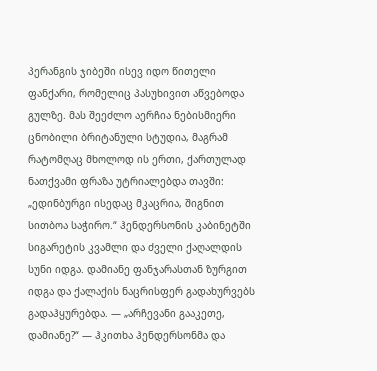პერანგის ჯიბეში ისევ იდო წითელი ფანქარი, რომელიც პასუხივით აწვებოდა გულზე. მას შეეძლო აერჩია ნებისმიერი ცნობილი ბრიტანული სტუდია, მაგრამ რატომღაც მხოლოდ ის ერთი, ქართულად ნათქვამი ფრაზა უტრიალებდა თავში: „ედინბურგი ისედაც მკაცრია, შიგნით სითბოა საჭირო.“ ჰენდერსონის კაბინეტში სიგარეტის კვამლი და ძველი ქაღალდის სუნი იდგა. დამიანე ფანჯარასთან ზურგით იდგა და ქალაქის ნაცრისფერ გადახურვებს გადაჰყურებდა. — „არჩევანი გააკეთე, დამიანე?“ — ჰკითხა ჰენდერსონმა და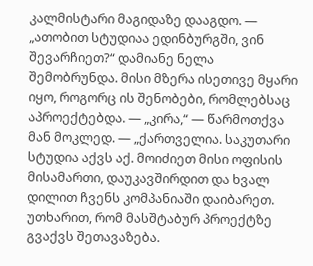კალმისტარი მაგიდაზე დააგდო. — „ათობით სტუდიაა ედინბურგში, ვინ შევარჩიეთ?“ დამიანე ნელა შემობრუნდა. მისი მზერა ისეთივე მყარი იყო, როგორც ის შენობები, რომლებსაც აპროექტებდა. — „კირა,“ — წარმოთქვა მან მოკლედ. — „ქართველია. საკუთარი სტუდია აქვს აქ. მოიძიეთ მისი ოფისის მისამართი, დაუკავშირდით და ხვალ დილით ჩვენს კომპანიაში დაიბარეთ. უთხარით, რომ მასშტაბურ პროექტზე გვაქვს შეთავაზება.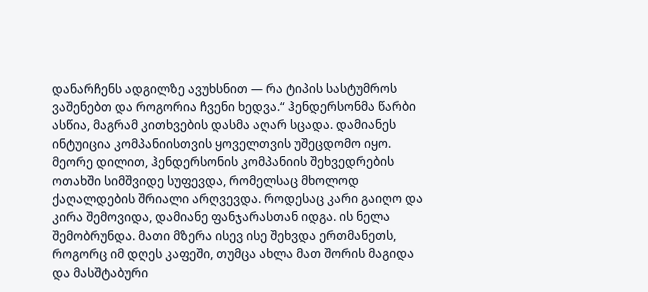დანარჩენს ადგილზე ავუხსნით — რა ტიპის სასტუმროს ვაშენებთ და როგორია ჩვენი ხედვა.“ ჰენდერსონმა წარბი ასწია, მაგრამ კითხვების დასმა აღარ სცადა. დამიანეს ინტუიცია კომპანიისთვის ყოველთვის უშეცდომო იყო. მეორე დილით, ჰენდერსონის კომპანიის შეხვედრების ოთახში სიმშვიდე სუფევდა, რომელსაც მხოლოდ ქაღალდების შრიალი არღვევდა. როდესაც კარი გაიღო და კირა შემოვიდა, დამიანე ფანჯარასთან იდგა. ის ნელა შემობრუნდა. მათი მზერა ისევ ისე შეხვდა ერთმანეთს, როგორც იმ დღეს კაფეში, თუმცა ახლა მათ შორის მაგიდა და მასშტაბური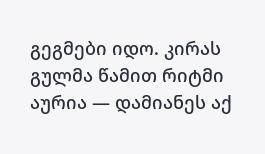გეგმები იდო. კირას გულმა წამით რიტმი აურია — დამიანეს აქ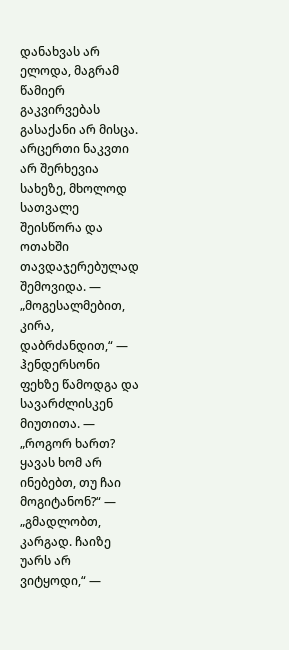დანახვას არ ელოდა, მაგრამ წამიერ გაკვირვებას გასაქანი არ მისცა. არცერთი ნაკვთი არ შერხევია სახეზე, მხოლოდ სათვალე შეისწორა და ოთახში თავდაჯერებულად შემოვიდა. — „მოგესალმებით, კირა, დაბრძანდით,“ — ჰენდერსონი ფეხზე წამოდგა და სავარძლისკენ მიუთითა. — „როგორ ხართ? ყავას ხომ არ ინებებთ, თუ ჩაი მოგიტანონ?“ — „გმადლობთ, კარგად. ჩაიზე უარს არ ვიტყოდი,“ —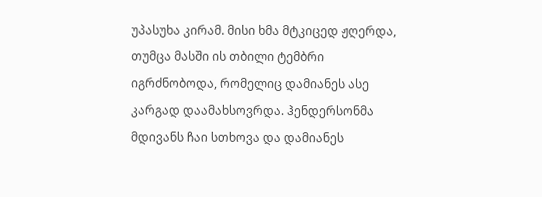უპასუხა კირამ. მისი ხმა მტკიცედ ჟღერდა, თუმცა მასში ის თბილი ტემბრი იგრძნობოდა, რომელიც დამიანეს ასე კარგად დაამახსოვრდა. ჰენდერსონმა მდივანს ჩაი სთხოვა და დამიანეს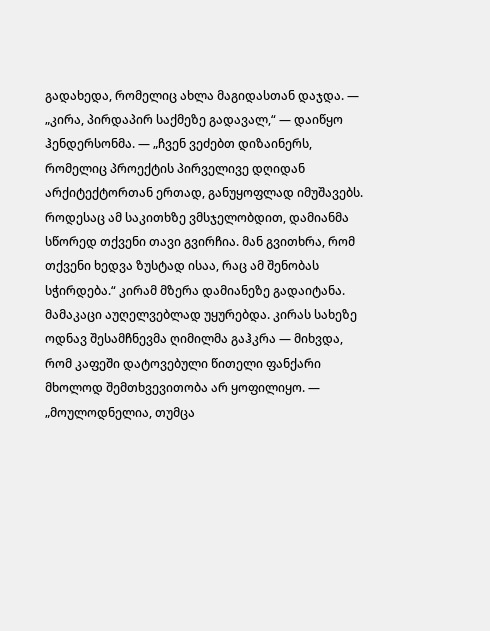გადახედა, რომელიც ახლა მაგიდასთან დაჯდა. — „კირა, პირდაპირ საქმეზე გადავალ,“ — დაიწყო ჰენდერსონმა. — „ჩვენ ვეძებთ დიზაინერს, რომელიც პროექტის პირველივე დღიდან არქიტექტორთან ერთად, განუყოფლად იმუშავებს. როდესაც ამ საკითხზე ვმსჯელობდით, დამიანმა სწორედ თქვენი თავი გვირჩია. მან გვითხრა, რომ თქვენი ხედვა ზუსტად ისაა, რაც ამ შენობას სჭირდება.“ კირამ მზერა დამიანეზე გადაიტანა. მამაკაცი აუღელვებლად უყურებდა. კირას სახეზე ოდნავ შესამჩნევმა ღიმილმა გაჰკრა — მიხვდა, რომ კაფეში დატოვებული წითელი ფანქარი მხოლოდ შემთხვევითობა არ ყოფილიყო. — „მოულოდნელია, თუმცა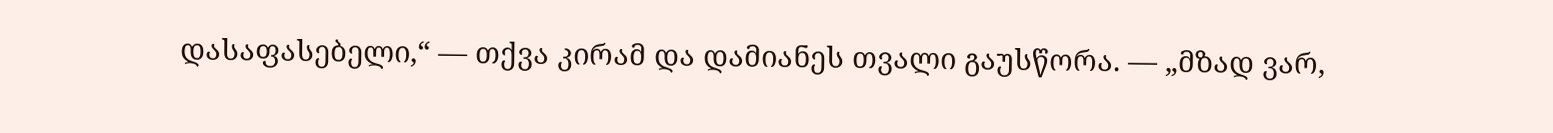დასაფასებელი,“ — თქვა კირამ და დამიანეს თვალი გაუსწორა. — „მზად ვარ,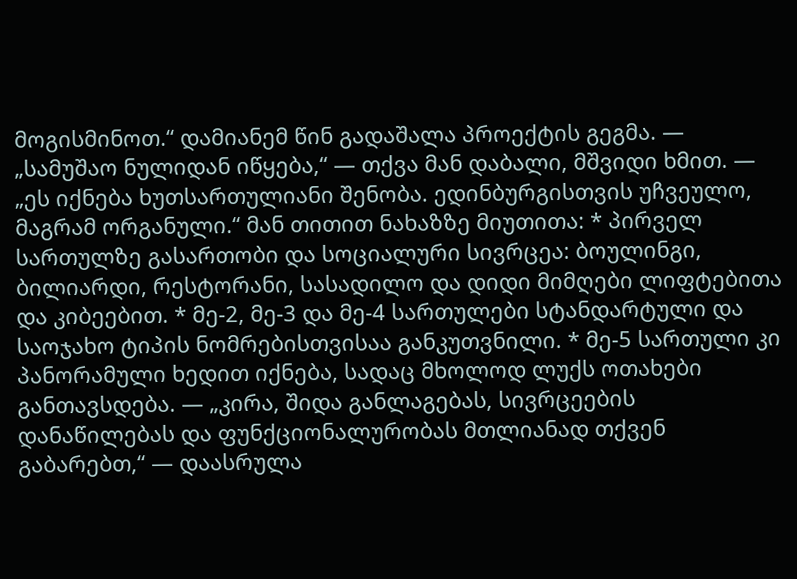მოგისმინოთ.“ დამიანემ წინ გადაშალა პროექტის გეგმა. — „სამუშაო ნულიდან იწყება,“ — თქვა მან დაბალი, მშვიდი ხმით. — „ეს იქნება ხუთსართულიანი შენობა. ედინბურგისთვის უჩვეულო, მაგრამ ორგანული.“ მან თითით ნახაზზე მიუთითა: * პირველ სართულზე გასართობი და სოციალური სივრცეა: ბოულინგი, ბილიარდი, რესტორანი, სასადილო და დიდი მიმღები ლიფტებითა და კიბეებით. * მე-2, მე-3 და მე-4 სართულები სტანდარტული და საოჯახო ტიპის ნომრებისთვისაა განკუთვნილი. * მე-5 სართული კი პანორამული ხედით იქნება, სადაც მხოლოდ ლუქს ოთახები განთავსდება. — „კირა, შიდა განლაგებას, სივრცეების დანაწილებას და ფუნქციონალურობას მთლიანად თქვენ გაბარებთ,“ — დაასრულა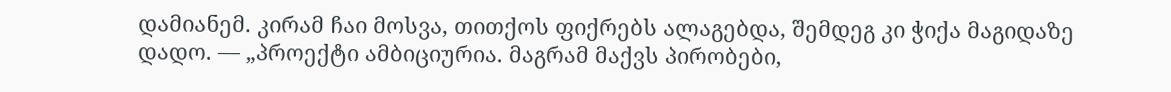დამიანემ. კირამ ჩაი მოსვა, თითქოს ფიქრებს ალაგებდა, შემდეგ კი ჭიქა მაგიდაზე დადო. — „პროექტი ამბიციურია. მაგრამ მაქვს პირობები,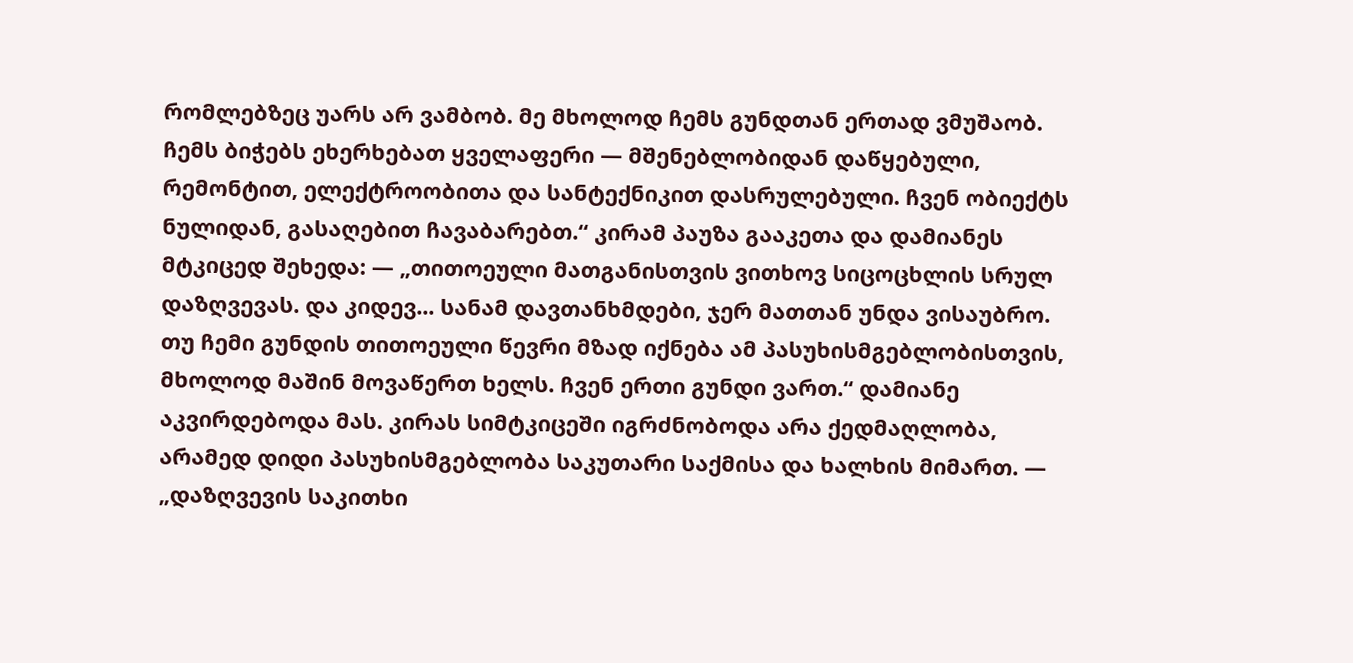რომლებზეც უარს არ ვამბობ. მე მხოლოდ ჩემს გუნდთან ერთად ვმუშაობ. ჩემს ბიჭებს ეხერხებათ ყველაფერი — მშენებლობიდან დაწყებული, რემონტით, ელექტროობითა და სანტექნიკით დასრულებული. ჩვენ ობიექტს ნულიდან, გასაღებით ჩავაბარებთ.“ კირამ პაუზა გააკეთა და დამიანეს მტკიცედ შეხედა: — „თითოეული მათგანისთვის ვითხოვ სიცოცხლის სრულ დაზღვევას. და კიდევ... სანამ დავთანხმდები, ჯერ მათთან უნდა ვისაუბრო. თუ ჩემი გუნდის თითოეული წევრი მზად იქნება ამ პასუხისმგებლობისთვის, მხოლოდ მაშინ მოვაწერთ ხელს. ჩვენ ერთი გუნდი ვართ.“ დამიანე აკვირდებოდა მას. კირას სიმტკიცეში იგრძნობოდა არა ქედმაღლობა, არამედ დიდი პასუხისმგებლობა საკუთარი საქმისა და ხალხის მიმართ. — „დაზღვევის საკითხი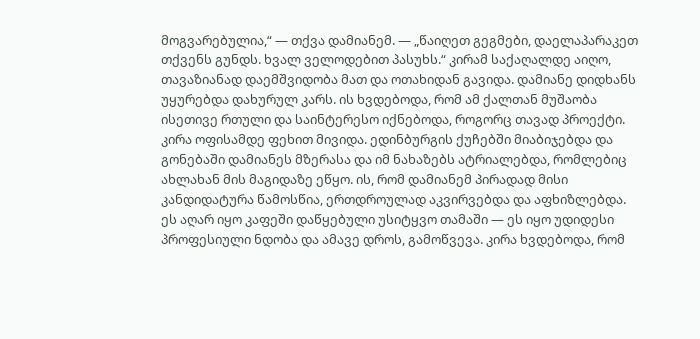მოგვარებულია,“ — თქვა დამიანემ. — „წაიღეთ გეგმები, დაელაპარაკეთ თქვენს გუნდს. ხვალ ველოდებით პასუხს.“ კირამ საქაღალდე აიღო, თავაზიანად დაემშვიდობა მათ და ოთახიდან გავიდა. დამიანე დიდხანს უყურებდა დახურულ კარს. ის ხვდებოდა, რომ ამ ქალთან მუშაობა ისეთივე რთული და საინტერესო იქნებოდა, როგორც თავად პროექტი. კირა ოფისამდე ფეხით მივიდა. ედინბურგის ქუჩებში მიაბიჯებდა და გონებაში დამიანეს მზერასა და იმ ნახაზებს ატრიალებდა, რომლებიც ახლახან მის მაგიდაზე ეწყო. ის, რომ დამიანემ პირადად მისი კანდიდატურა წამოსწია, ერთდროულად აკვირვებდა და აფხიზლებდა. ეს აღარ იყო კაფეში დაწყებული უსიტყვო თამაში — ეს იყო უდიდესი პროფესიული ნდობა და ამავე დროს, გამოწვევა. კირა ხვდებოდა, რომ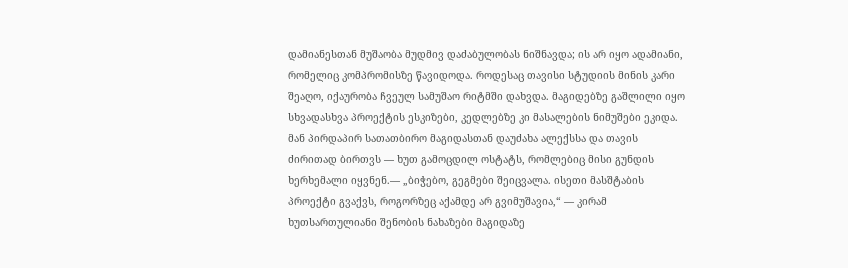დამიანესთან მუშაობა მუდმივ დაძაბულობას ნიშნავდა; ის არ იყო ადამიანი, რომელიც კომპრომისზე წავიდოდა. როდესაც თავისი სტუდიის მინის კარი შეაღო, იქაურობა ჩვეულ სამუშაო რიტმში დახვდა. მაგიდებზე გაშლილი იყო სხვადასხვა პროექტის ესკიზები, კედლებზე კი მასალების ნიმუშები ეკიდა. მან პირდაპირ სათათბირო მაგიდასთან დაუძახა ალექსსა და თავის ძირითად ბირთვს — ხუთ გამოცდილ ოსტატს, რომლებიც მისი გუნდის ხერხემალი იყვნენ.— „ბიჭებო, გეგმები შეიცვალა. ისეთი მასშტაბის პროექტი გვაქვს, როგორზეც აქამდე არ გვიმუშავია,“ — კირამ ხუთსართულიანი შენობის ნახაზები მაგიდაზე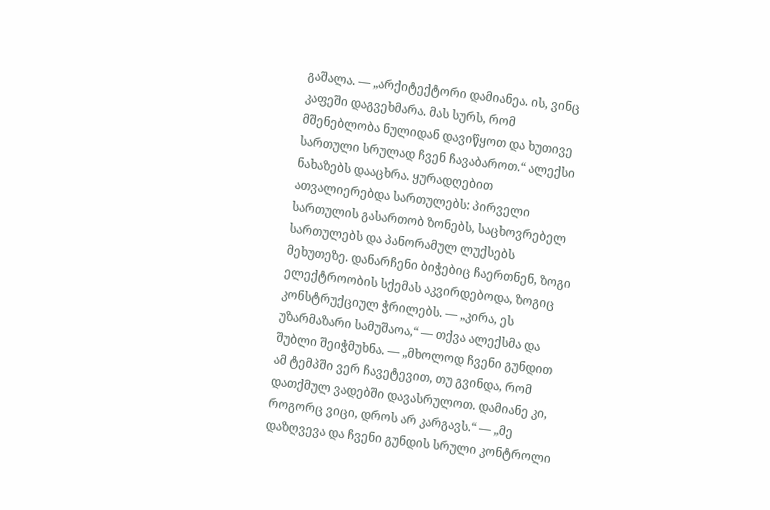გაშალა. — „არქიტექტორი დამიანეა. ის, ვინც კაფეში დაგვეხმარა. მას სურს, რომ მშენებლობა ნულიდან დავიწყოთ და ხუთივე სართული სრულად ჩვენ ჩავაბაროთ.“ ალექსი ნახაზებს დააცხრა. ყურადღებით ათვალიერებდა სართულებს: პირველი სართულის გასართობ ზონებს, საცხოვრებელ სართულებს და პანორამულ ლუქსებს მეხუთეზე. დანარჩენი ბიჭებიც ჩაერთნენ, ზოგი ელექტროობის სქემას აკვირდებოდა, ზოგიც კონსტრუქციულ ჭრილებს. — „კირა, ეს უზარმაზარი სამუშაოა,“ — თქვა ალექსმა და შუბლი შეიჭმუხნა. — „მხოლოდ ჩვენი გუნდით ამ ტემპში ვერ ჩავეტევით, თუ გვინდა, რომ დათქმულ ვადებში დავასრულოთ. დამიანე კი, როგორც ვიცი, დროს არ კარგავს.“ — „მე დაზღვევა და ჩვენი გუნდის სრული კონტროლი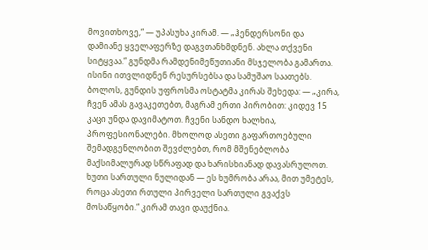მოვითხოვე,“ — უპასუხა კირამ. — „ჰენდერსონი და დამიანე ყველაფერზე დაგვთანხმდნენ. ახლა თქვენი სიტყვაა.“ გუნდმა რამდენიმეწუთიანი მსჯელობა გამართა. ისინი ითვლიდნენ რესურსებსა და სამუშაო საათებს. ბოლოს, გუნდის უფროსმა ოსტატმა კირას შეხედა: — „კირა, ჩვენ ამას გავაკეთებთ, მაგრამ ერთი პირობით: კიდევ 15 კაცი უნდა დავიმატოთ. ჩვენი სანდო ხალხია, პროფესიონალები. მხოლოდ ასეთი გაფართოებული შემადგენლობით შევძლებთ, რომ მშენებლობა მაქსიმალურად სწრაფად და ხარისხიანად დავასრულოთ. ხუთი სართული ნულიდან — ეს ხუმრობა არაა, მით უმეტეს, როცა ასეთი რთული პირველი სართული გვაქვს მოსაწყობი.“ კირამ თავი დაუქნია.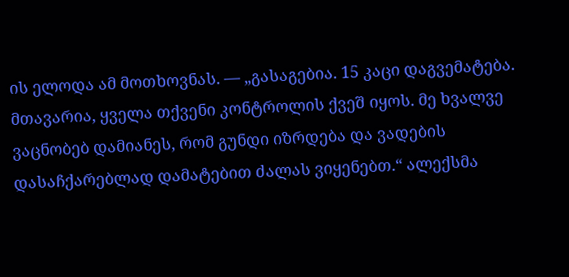ის ელოდა ამ მოთხოვნას. — „გასაგებია. 15 კაცი დაგვემატება. მთავარია, ყველა თქვენი კონტროლის ქვეშ იყოს. მე ხვალვე ვაცნობებ დამიანეს, რომ გუნდი იზრდება და ვადების დასაჩქარებლად დამატებით ძალას ვიყენებთ.“ ალექსმა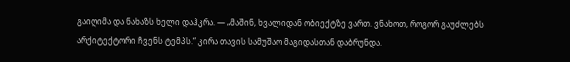გაიღიმა და ნახაზს ხელი დაჰკრა. — „მაშინ, ხვალიდან ობიექტზე ვართ. ვნახოთ, როგორ გაუძლებს არქიტექტორი ჩვენს ტემპს.“ კირა თავის სამუშაო მაგიდასთან დაბრუნდა.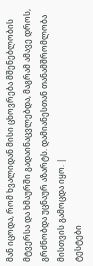მან იცოდა, რომ ხვალიდან მისი ცხოვრება მშენებლობის მტვერსა და ხმაურში გადაინაცვლებდა, მაგრამ ამავე დროს, გრძნობდა უცნაურ აზარტს. დამიანესთან თანამშრომლობა მისთვის გამოცდა იყო. |
ტესტები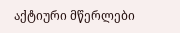აქტიური მწერლები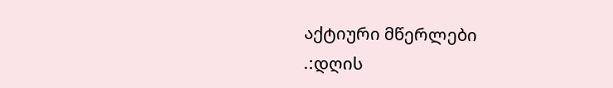აქტიური მწერლები
.:დღის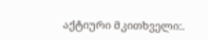აქტიური მკითხველი:.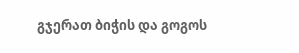გჯერათ ბიჭის და გოგოს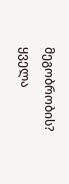მეგობრობის?
ყველა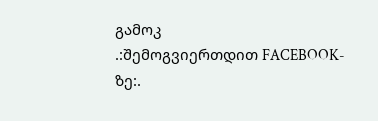გამოკ
.:შემოგვიერთდით FACEBOOK-ზე:.